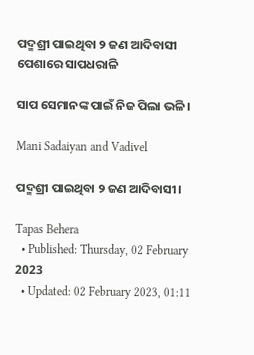ପଦ୍ମଶ୍ରୀ ପାଇଥିବା ୨ ଜଣ ଆଦିବାସୀ ପେଶାରେ ସାପଧରାଳି

ସାପ ସେମାନଙ୍କ ପାଇଁ ନିଜ ପିଲା ଭଳି।

Mani Sadaiyan and Vadivel

ପଦ୍ମଶ୍ରୀ ପାଇଥିବା ୨ ଜଣ ଆଦିବାସୀ।

Tapas Behera
  • Published: Thursday, 02 February 2023
  • Updated: 02 February 2023, 01:11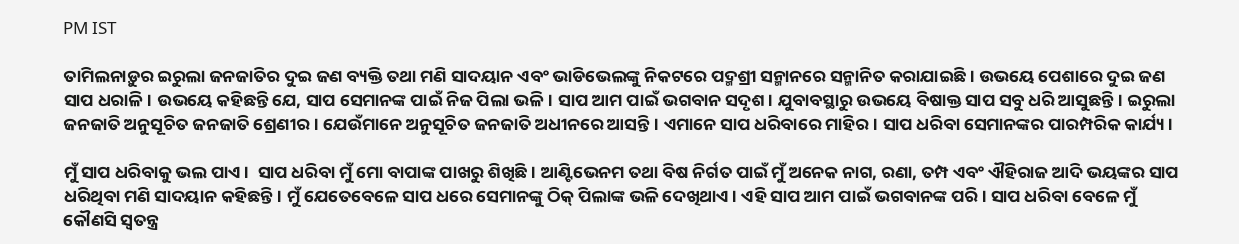PM IST

ତାମିଲନାଡ଼ୁର ଇରୁଲା ଜନଜାତିର ଦୁଇ ଜଣ ବ୍ୟକ୍ତି ତଥା ମଣି ସାଦୟାନ ଏବଂ ଭାଡିଭେଲଙ୍କୁ ନିକଟରେ ପଦ୍ମଶ୍ରୀ ସନ୍ମାନରେ ସନ୍ମାନିତ କରାଯାଇଛି। ଉଭୟେ ପେଶାରେ ଦୁଇ ଜଣ ସାପ ଧରାଳି। ଉଭୟେ କହିଛନ୍ତି ଯେ, ସାପ ସେମାନଙ୍କ ପାଇଁ ନିଜ ପିଲା ଭଳି। ସାପ ଆମ ପାଇଁ ଭଗବାନ ସଦୃଶ। ଯୁବାବସ୍ଥାରୁ ଉଭୟେ ବିଷାକ୍ତ ସାପ ସବୁ ଧରି ଆସୁଛନ୍ତି। ଇରୁଲା ଜନଜାତି ଅନୁସୂଚିତ ଜନଜାତି ଶ୍ରେଣୀର। ଯେଉଁମାନେ ଅନୁସୂଚିତ ଜନଜାତି ଅଧୀନରେ ଆସନ୍ତି। ଏମାନେ ସାପ ଧରିବାରେ ମାହିର। ସାପ ଧରିବା ସେମାନଙ୍କର ପାରମ୍ପରିକ କାର୍ଯ୍ୟ।

ମୁଁ ସାପ ଧରିବାକୁ ଭଲ ପାଏ।  ସାପ ଧରିବା ମୁଁ ମୋ ବାପାଙ୍କ ପାଖରୁ ଶିଖିଛି। ଆଣ୍ଟିଭେନମ ତଥା ବିଷ ନିର୍ଗତ ପାଇଁ ମୁଁ ଅନେକ ନାଗ, ରଣା, ତମ୍ପ ଏବଂ ଐହିରାଜ ଆଦି ଭୟଙ୍କର ସାପ ଧରିଥିବା ମଣି ସାଦୟାନ କହିଛନ୍ତି। ମୁଁ ଯେତେବେଳେ ସାପ ଧରେ ସେମାନଙ୍କୁ ଠିକ୍ ପିଲାଙ୍କ ଭଳି ଦେଖିଥାଏ। ଏହି ସାପ ଆମ ପାଇଁ ଭଗବାନଙ୍କ ପରି । ସାପ ଧରିବା ବେଳେ ମୁଁ କୌଣସି ସ୍ୱତନ୍ତ୍ର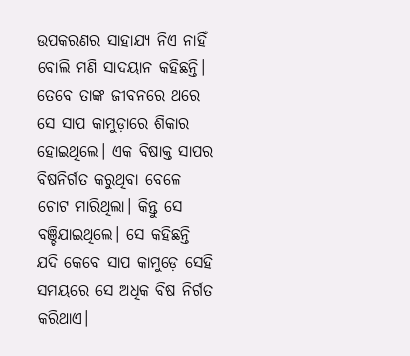ଉପକରଣର ସାହାଯ୍ୟ ନିଏ ନାହିଁ ବୋଲି ମଣି ସାଦୟାନ କହିଛନ୍ତି। ତେବେ ତାଙ୍କ ଜୀବନରେ ଥରେ ସେ ସାପ କାମୁଡ଼ାରେ ଶିକାର ହୋଇଥିଲେ। ଏକ ବିଷାକ୍ତ ସାପର ବିଷନିର୍ଗତ କରୁଥିବା ବେଳେ ଚୋଟ ମାରିଥିଲା। କିନ୍ତୁ ସେ ବଞ୍ଚିଯାଇଥିଲେ। ସେ କହିଛନ୍ତି ଯଦି କେବେ ସାପ କାମୁଡ଼େ ସେହି ସମୟରେ ସେ ଅଧିକ ବିଷ ନିର୍ଗତ କରିଥାଏ।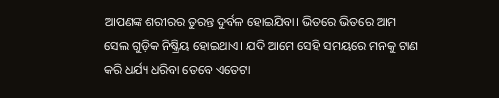ଆପଣଙ୍କ ଶରୀରର ତୁରନ୍ତ ଦୁର୍ବଳ ହୋଇଯିବା। ଭିତରେ ଭିତରେ ଆମ ସେଲ ଗୁଡ଼ିକ ନିଷ୍କ୍ରିୟ ହୋଇଥାଏ। ଯଦି ଆମେ ସେହି ସମୟରେ ମନକୁ ଟାଣ କରି ଧର୍ଯ୍ୟ ଧରିବା ତେବେ ଏତେଟା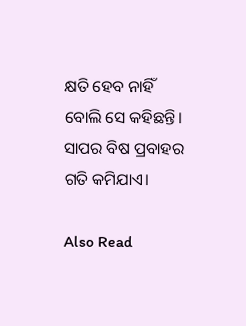କ୍ଷତି ହେବ ନାହିଁ ବୋଲି ସେ କହିଛନ୍ତି। ସାପର ବିଷ ପ୍ରବାହର ଗତି କମିଯାଏ।

Also Read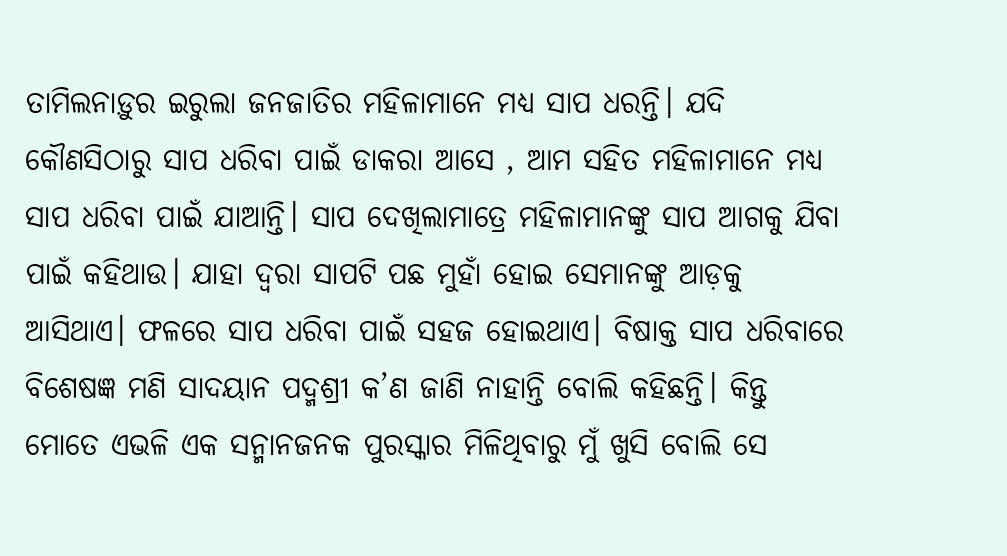ତାମିଲନାଡ଼ୁର ଇରୁଲା ଜନଜାତିର ମହିଳାମାନେ ମଧ୍ୟ ସାପ ଧରନ୍ତି। ଯଦି କୌଣସିଠାରୁ ସାପ ଧରିବା ପାଇଁ ଡାକରା ଆସେ , ଆମ ସହିତ ମହିଳାମାନେ ମଧ୍ୟ ସାପ ଧରିବା ପାଇଁ ଯାଆନ୍ତି। ସାପ ଦେଖିଲାମାତ୍ରେ ମହିଳାମାନଙ୍କୁ ସାପ ଆଗକୁ ଯିବା ପାଇଁ କହିଥାଉ। ଯାହା ଦ୍ୱରା ସାପଟି ପଛ ମୁହାଁ ହୋଇ ସେମାନଙ୍କୁ ଆଡ଼କୁ ଆସିଥାଏ। ଫଳରେ ସାପ ଧରିବା ପାଇଁ ସହଜ ହୋଇଥାଏ। ବିଷାକ୍ତ ସାପ ଧରିବାରେ ବିଶେଷଜ୍ଞ ମଣି ସାଦୟାନ ପଦ୍ମଶ୍ରୀ କ’ଣ ଜାଣି ନାହାନ୍ତି ବୋଲି କହିଛନ୍ତି। କିନ୍ତୁ ମୋତେ ଏଭଳି ଏକ ସନ୍ମାନଜନକ ପୁରସ୍କାର ମିଳିଥିବାରୁ ମୁଁ ଖୁସି ବୋଲି ସେ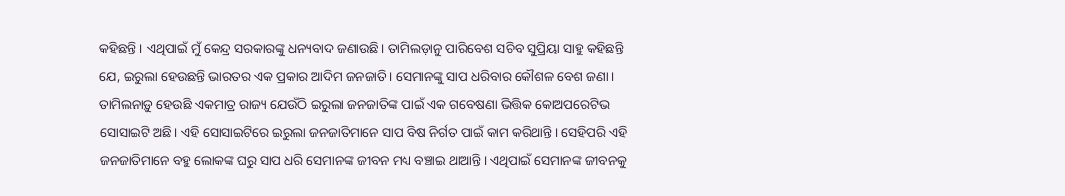କହିଛନ୍ତି । ଏଥିପାଇଁ ମୁଁ କେନ୍ଦ୍ର ସରକାରଙ୍କୁ ଧନ୍ୟବାଦ ଜଣାଉଛି। ତାମିଲଡ଼ାନୁ ପାରିବେଶ ସଚିବ ସୁପ୍ରିୟା ସାହୁ କହିଛନ୍ତି ଯେ, ଇରୁଲା ହେଉଛନ୍ତି ଭାରତର ଏକ ପ୍ରକାର ଆଦିମ ଜନଜାତି। ସେମାନଙ୍କୁ ସାପ ଧରିବାର କୌଶଳ ବେଶ ଜଣା। ତାମିଲନାଡ଼ୁ ହେଉଛି ଏକମାତ୍ର ରାଜ୍ୟ ଯେଉଁଠି ଇରୁଲା ଜନଜାତିଙ୍କ ପାଇଁ ଏକ ଗବେଷଣା ଭିତ୍ତିକ କୋଅପରେଟିଭ ସୋସାଇଟି ଅଛି। ଏହି ସୋସାଇଟିରେ ଇରୁଲା ଜନଜାତିମାନେ ସାପ ବିଷ ନିର୍ଗତ ପାଇଁ କାମ କରିଥାନ୍ତି। ସେହିପରି ଏହି ଜନଜାତିମାନେ ବହୁ ଲୋକଙ୍କ ଘରୁ ସାପ ଧରି ସେମାନଙ୍କ ଜୀବନ ମଧ୍ୟ ବଞ୍ଚାଇ ଥାଆନ୍ତି। ଏଥିପାଇଁ ସେମାନଙ୍କ ଜୀବନକୁ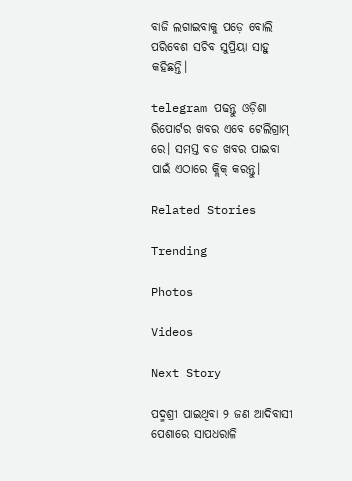ବାଜି ଲଗାଇବାକୁ ପଡ଼େ ବୋଲି ପରିବେଶ ସଚିବ ସୁପ୍ରିୟା ସାହୁ କହିଛନ୍ତି।

telegram ପଢନ୍ତୁ ଓଡ଼ିଶା ରିପୋର୍ଟର ଖବର ଏବେ ଟେଲିଗ୍ରାମ୍ ରେ। ସମସ୍ତ ବଡ ଖବର ପାଇବା ପାଇଁ ଏଠାରେ କ୍ଲିକ୍ କରନ୍ତୁ।

Related Stories

Trending

Photos

Videos

Next Story

ପଦ୍ମଶ୍ରୀ ପାଇଥିବା ୨ ଜଣ ଆଦିବାସୀ ପେଶାରେ ସାପଧରାଳି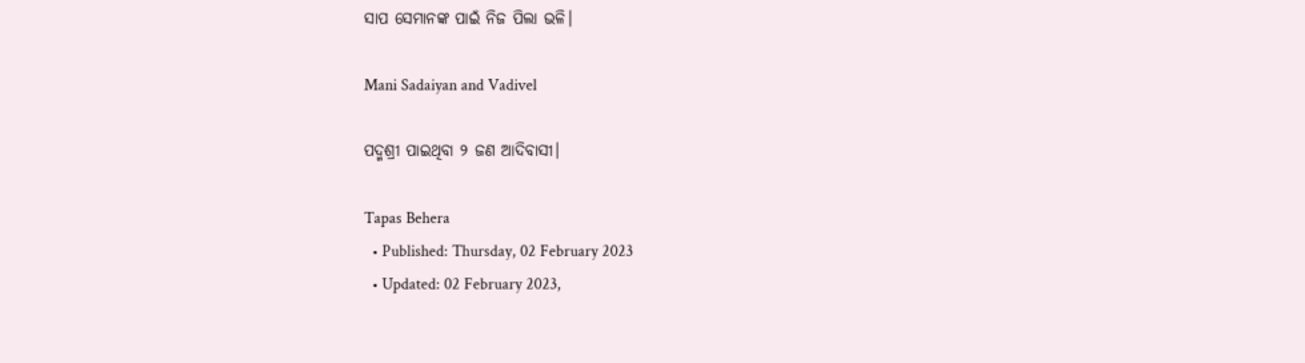ସାପ ସେମାନଙ୍କ ପାଇଁ ନିଜ ପିଲା ଭଳି।

Mani Sadaiyan and Vadivel

ପଦ୍ମଶ୍ରୀ ପାଇଥିବା ୨ ଜଣ ଆଦିବାସୀ।

Tapas Behera
  • Published: Thursday, 02 February 2023
  • Updated: 02 February 2023,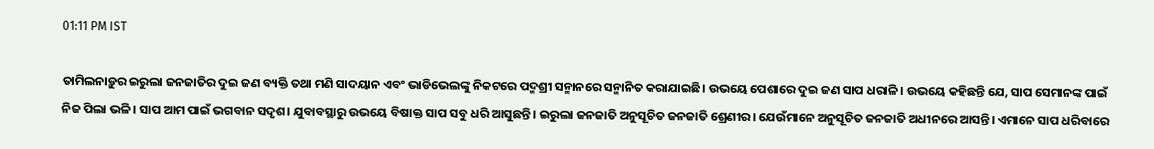01:11 PM IST

ତାମିଲନାଡ଼ୁର ଇରୁଲା ଜନଜାତିର ଦୁଇ ଜଣ ବ୍ୟକ୍ତି ତଥା ମଣି ସାଦୟାନ ଏବଂ ଭାଡିଭେଲଙ୍କୁ ନିକଟରେ ପଦ୍ମଶ୍ରୀ ସନ୍ମାନରେ ସନ୍ମାନିତ କରାଯାଇଛି। ଉଭୟେ ପେଶାରେ ଦୁଇ ଜଣ ସାପ ଧରାଳି। ଉଭୟେ କହିଛନ୍ତି ଯେ, ସାପ ସେମାନଙ୍କ ପାଇଁ ନିଜ ପିଲା ଭଳି। ସାପ ଆମ ପାଇଁ ଭଗବାନ ସଦୃଶ। ଯୁବାବସ୍ଥାରୁ ଉଭୟେ ବିଷାକ୍ତ ସାପ ସବୁ ଧରି ଆସୁଛନ୍ତି। ଇରୁଲା ଜନଜାତି ଅନୁସୂଚିତ ଜନଜାତି ଶ୍ରେଣୀର। ଯେଉଁମାନେ ଅନୁସୂଚିତ ଜନଜାତି ଅଧୀନରେ ଆସନ୍ତି। ଏମାନେ ସାପ ଧରିବାରେ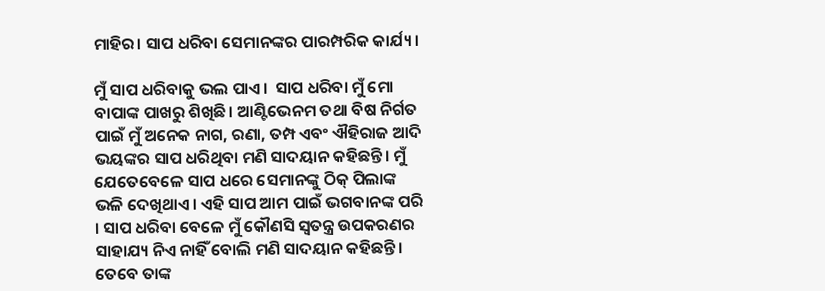ମାହିର। ସାପ ଧରିବା ସେମାନଙ୍କର ପାରମ୍ପରିକ କାର୍ଯ୍ୟ।

ମୁଁ ସାପ ଧରିବାକୁ ଭଲ ପାଏ।  ସାପ ଧରିବା ମୁଁ ମୋ ବାପାଙ୍କ ପାଖରୁ ଶିଖିଛି। ଆଣ୍ଟିଭେନମ ତଥା ବିଷ ନିର୍ଗତ ପାଇଁ ମୁଁ ଅନେକ ନାଗ, ରଣା, ତମ୍ପ ଏବଂ ଐହିରାଜ ଆଦି ଭୟଙ୍କର ସାପ ଧରିଥିବା ମଣି ସାଦୟାନ କହିଛନ୍ତି। ମୁଁ ଯେତେବେଳେ ସାପ ଧରେ ସେମାନଙ୍କୁ ଠିକ୍ ପିଲାଙ୍କ ଭଳି ଦେଖିଥାଏ। ଏହି ସାପ ଆମ ପାଇଁ ଭଗବାନଙ୍କ ପରି । ସାପ ଧରିବା ବେଳେ ମୁଁ କୌଣସି ସ୍ୱତନ୍ତ୍ର ଉପକରଣର ସାହାଯ୍ୟ ନିଏ ନାହିଁ ବୋଲି ମଣି ସାଦୟାନ କହିଛନ୍ତି। ତେବେ ତାଙ୍କ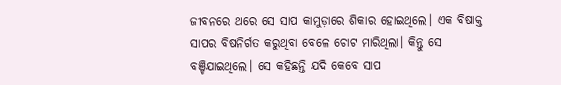ଜୀବନରେ ଥରେ ସେ ସାପ କାମୁଡ଼ାରେ ଶିକାର ହୋଇଥିଲେ। ଏକ ବିଷାକ୍ତ ସାପର ବିଷନିର୍ଗତ କରୁଥିବା ବେଳେ ଚୋଟ ମାରିଥିଲା। କିନ୍ତୁ ସେ ବଞ୍ଚିଯାଇଥିଲେ। ସେ କହିଛନ୍ତି ଯଦି କେବେ ସାପ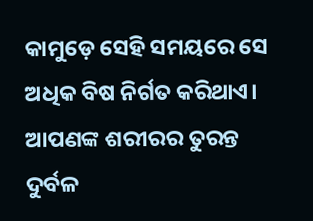କାମୁଡ଼େ ସେହି ସମୟରେ ସେ ଅଧିକ ବିଷ ନିର୍ଗତ କରିଥାଏ। ଆପଣଙ୍କ ଶରୀରର ତୁରନ୍ତ ଦୁର୍ବଳ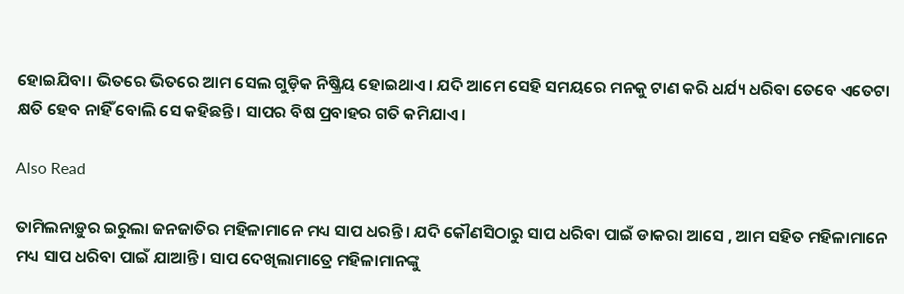ହୋଇଯିବା। ଭିତରେ ଭିତରେ ଆମ ସେଲ ଗୁଡ଼ିକ ନିଷ୍କ୍ରିୟ ହୋଇଥାଏ। ଯଦି ଆମେ ସେହି ସମୟରେ ମନକୁ ଟାଣ କରି ଧର୍ଯ୍ୟ ଧରିବା ତେବେ ଏତେଟା କ୍ଷତି ହେବ ନାହିଁ ବୋଲି ସେ କହିଛନ୍ତି। ସାପର ବିଷ ପ୍ରବାହର ଗତି କମିଯାଏ।

Also Read

ତାମିଲନାଡ଼ୁର ଇରୁଲା ଜନଜାତିର ମହିଳାମାନେ ମଧ୍ୟ ସାପ ଧରନ୍ତି। ଯଦି କୌଣସିଠାରୁ ସାପ ଧରିବା ପାଇଁ ଡାକରା ଆସେ , ଆମ ସହିତ ମହିଳାମାନେ ମଧ୍ୟ ସାପ ଧରିବା ପାଇଁ ଯାଆନ୍ତି। ସାପ ଦେଖିଲାମାତ୍ରେ ମହିଳାମାନଙ୍କୁ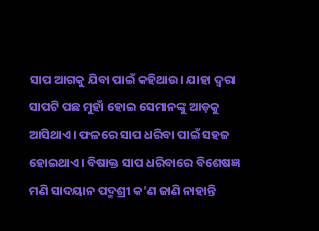ସାପ ଆଗକୁ ଯିବା ପାଇଁ କହିଥାଉ। ଯାହା ଦ୍ୱରା ସାପଟି ପଛ ମୁହାଁ ହୋଇ ସେମାନଙ୍କୁ ଆଡ଼କୁ ଆସିଥାଏ। ଫଳରେ ସାପ ଧରିବା ପାଇଁ ସହଜ ହୋଇଥାଏ। ବିଷାକ୍ତ ସାପ ଧରିବାରେ ବିଶେଷଜ୍ଞ ମଣି ସାଦୟାନ ପଦ୍ମଶ୍ରୀ କ’ଣ ଜାଣି ନାହାନ୍ତି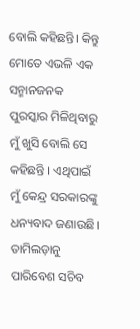ବୋଲି କହିଛନ୍ତି। କିନ୍ତୁ ମୋତେ ଏଭଳି ଏକ ସନ୍ମାନଜନକ ପୁରସ୍କାର ମିଳିଥିବାରୁ ମୁଁ ଖୁସି ବୋଲି ସେ କହିଛନ୍ତି । ଏଥିପାଇଁ ମୁଁ କେନ୍ଦ୍ର ସରକାରଙ୍କୁ ଧନ୍ୟବାଦ ଜଣାଉଛି। ତାମିଲଡ଼ାନୁ ପାରିବେଶ ସଚିବ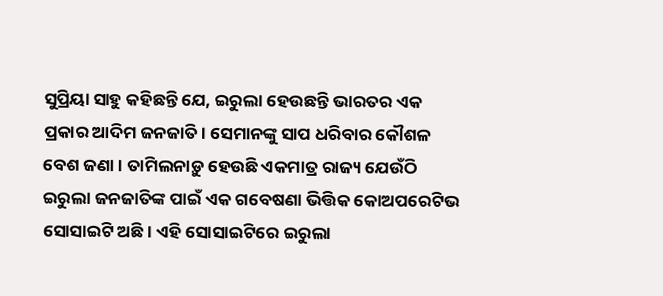ସୁପ୍ରିୟା ସାହୁ କହିଛନ୍ତି ଯେ, ଇରୁଲା ହେଉଛନ୍ତି ଭାରତର ଏକ ପ୍ରକାର ଆଦିମ ଜନଜାତି। ସେମାନଙ୍କୁ ସାପ ଧରିବାର କୌଶଳ ବେଶ ଜଣା। ତାମିଲନାଡ଼ୁ ହେଉଛି ଏକମାତ୍ର ରାଜ୍ୟ ଯେଉଁଠି ଇରୁଲା ଜନଜାତିଙ୍କ ପାଇଁ ଏକ ଗବେଷଣା ଭିତ୍ତିକ କୋଅପରେଟିଭ ସୋସାଇଟି ଅଛି। ଏହି ସୋସାଇଟିରେ ଇରୁଲା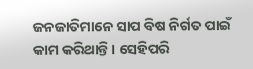ଜନଜାତିମାନେ ସାପ ବିଷ ନିର୍ଗତ ପାଇଁ କାମ କରିଥାନ୍ତି। ସେହିପରି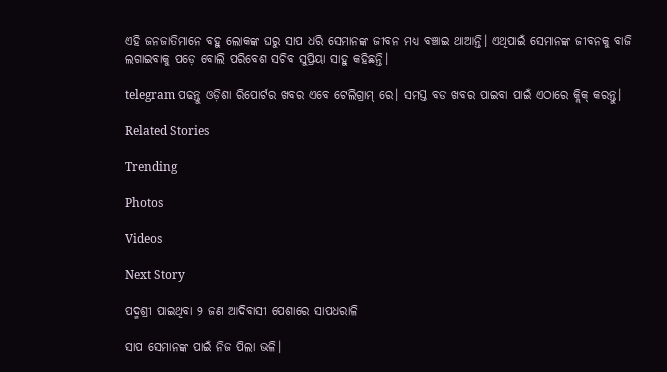ଏହି ଜନଜାତିମାନେ ବହୁ ଲୋକଙ୍କ ଘରୁ ସାପ ଧରି ସେମାନଙ୍କ ଜୀବନ ମଧ୍ୟ ବଞ୍ଚାଇ ଥାଆନ୍ତି। ଏଥିପାଇଁ ସେମାନଙ୍କ ଜୀବନକୁ ବାଜି ଲଗାଇବାକୁ ପଡ଼େ ବୋଲି ପରିବେଶ ସଚିବ ସୁପ୍ରିୟା ସାହୁ କହିଛନ୍ତି।

telegram ପଢନ୍ତୁ ଓଡ଼ିଶା ରିପୋର୍ଟର ଖବର ଏବେ ଟେଲିଗ୍ରାମ୍ ରେ। ସମସ୍ତ ବଡ ଖବର ପାଇବା ପାଇଁ ଏଠାରେ କ୍ଲିକ୍ କରନ୍ତୁ।

Related Stories

Trending

Photos

Videos

Next Story

ପଦ୍ମଶ୍ରୀ ପାଇଥିବା ୨ ଜଣ ଆଦିବାସୀ ପେଶାରେ ସାପଧରାଳି

ସାପ ସେମାନଙ୍କ ପାଇଁ ନିଜ ପିଲା ଭଳି।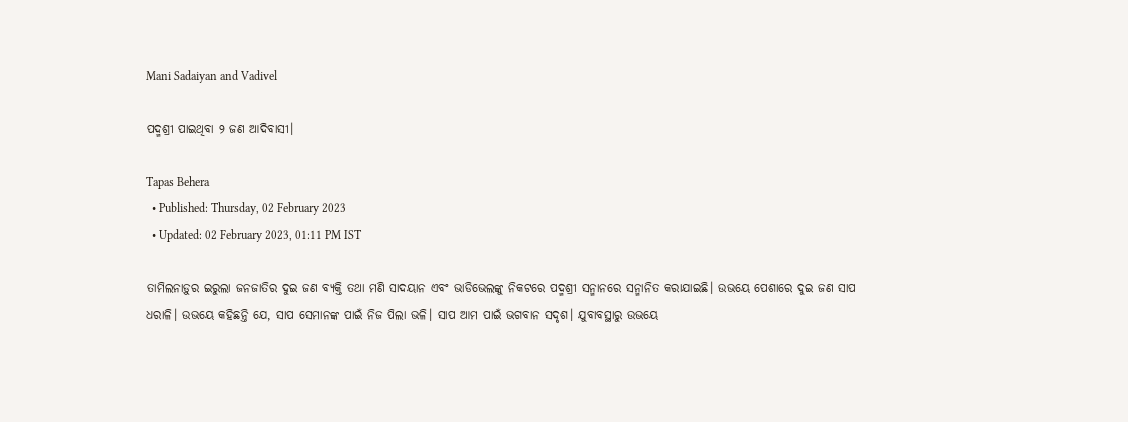Mani Sadaiyan and Vadivel

ପଦ୍ମଶ୍ରୀ ପାଇଥିବା ୨ ଜଣ ଆଦିବାସୀ।

Tapas Behera
  • Published: Thursday, 02 February 2023
  • Updated: 02 February 2023, 01:11 PM IST

ତାମିଲନାଡ଼ୁର ଇରୁଲା ଜନଜାତିର ଦୁଇ ଜଣ ବ୍ୟକ୍ତି ତଥା ମଣି ସାଦୟାନ ଏବଂ ଭାଡିଭେଲଙ୍କୁ ନିକଟରେ ପଦ୍ମଶ୍ରୀ ସନ୍ମାନରେ ସନ୍ମାନିତ କରାଯାଇଛି। ଉଭୟେ ପେଶାରେ ଦୁଇ ଜଣ ସାପ ଧରାଳି। ଉଭୟେ କହିଛନ୍ତି ଯେ, ସାପ ସେମାନଙ୍କ ପାଇଁ ନିଜ ପିଲା ଭଳି। ସାପ ଆମ ପାଇଁ ଭଗବାନ ସଦୃଶ। ଯୁବାବସ୍ଥାରୁ ଉଭୟେ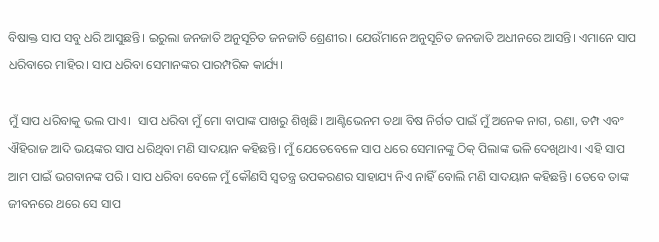ବିଷାକ୍ତ ସାପ ସବୁ ଧରି ଆସୁଛନ୍ତି। ଇରୁଲା ଜନଜାତି ଅନୁସୂଚିତ ଜନଜାତି ଶ୍ରେଣୀର। ଯେଉଁମାନେ ଅନୁସୂଚିତ ଜନଜାତି ଅଧୀନରେ ଆସନ୍ତି। ଏମାନେ ସାପ ଧରିବାରେ ମାହିର। ସାପ ଧରିବା ସେମାନଙ୍କର ପାରମ୍ପରିକ କାର୍ଯ୍ୟ।

ମୁଁ ସାପ ଧରିବାକୁ ଭଲ ପାଏ।  ସାପ ଧରିବା ମୁଁ ମୋ ବାପାଙ୍କ ପାଖରୁ ଶିଖିଛି। ଆଣ୍ଟିଭେନମ ତଥା ବିଷ ନିର୍ଗତ ପାଇଁ ମୁଁ ଅନେକ ନାଗ, ରଣା, ତମ୍ପ ଏବଂ ଐହିରାଜ ଆଦି ଭୟଙ୍କର ସାପ ଧରିଥିବା ମଣି ସାଦୟାନ କହିଛନ୍ତି। ମୁଁ ଯେତେବେଳେ ସାପ ଧରେ ସେମାନଙ୍କୁ ଠିକ୍ ପିଲାଙ୍କ ଭଳି ଦେଖିଥାଏ। ଏହି ସାପ ଆମ ପାଇଁ ଭଗବାନଙ୍କ ପରି । ସାପ ଧରିବା ବେଳେ ମୁଁ କୌଣସି ସ୍ୱତନ୍ତ୍ର ଉପକରଣର ସାହାଯ୍ୟ ନିଏ ନାହିଁ ବୋଲି ମଣି ସାଦୟାନ କହିଛନ୍ତି। ତେବେ ତାଙ୍କ ଜୀବନରେ ଥରେ ସେ ସାପ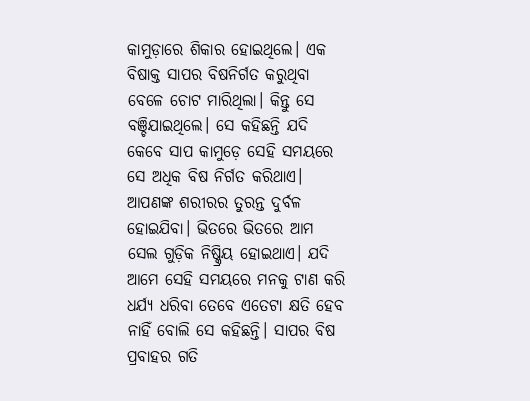କାମୁଡ଼ାରେ ଶିକାର ହୋଇଥିଲେ। ଏକ ବିଷାକ୍ତ ସାପର ବିଷନିର୍ଗତ କରୁଥିବା ବେଳେ ଚୋଟ ମାରିଥିଲା। କିନ୍ତୁ ସେ ବଞ୍ଚିଯାଇଥିଲେ। ସେ କହିଛନ୍ତି ଯଦି କେବେ ସାପ କାମୁଡ଼େ ସେହି ସମୟରେ ସେ ଅଧିକ ବିଷ ନିର୍ଗତ କରିଥାଏ। ଆପଣଙ୍କ ଶରୀରର ତୁରନ୍ତ ଦୁର୍ବଳ ହୋଇଯିବା। ଭିତରେ ଭିତରେ ଆମ ସେଲ ଗୁଡ଼ିକ ନିଷ୍କ୍ରିୟ ହୋଇଥାଏ। ଯଦି ଆମେ ସେହି ସମୟରେ ମନକୁ ଟାଣ କରି ଧର୍ଯ୍ୟ ଧରିବା ତେବେ ଏତେଟା କ୍ଷତି ହେବ ନାହିଁ ବୋଲି ସେ କହିଛନ୍ତି। ସାପର ବିଷ ପ୍ରବାହର ଗତି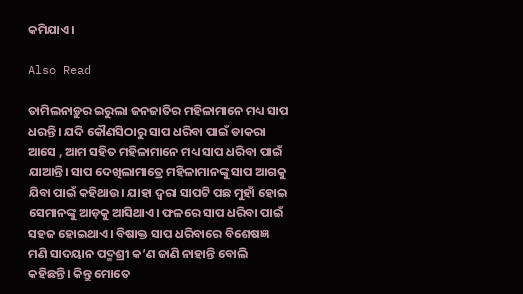କମିଯାଏ।

Also Read

ତାମିଲନାଡ଼ୁର ଇରୁଲା ଜନଜାତିର ମହିଳାମାନେ ମଧ୍ୟ ସାପ ଧରନ୍ତି। ଯଦି କୌଣସିଠାରୁ ସାପ ଧରିବା ପାଇଁ ଡାକରା ଆସେ , ଆମ ସହିତ ମହିଳାମାନେ ମଧ୍ୟ ସାପ ଧରିବା ପାଇଁ ଯାଆନ୍ତି। ସାପ ଦେଖିଲାମାତ୍ରେ ମହିଳାମାନଙ୍କୁ ସାପ ଆଗକୁ ଯିବା ପାଇଁ କହିଥାଉ। ଯାହା ଦ୍ୱରା ସାପଟି ପଛ ମୁହାଁ ହୋଇ ସେମାନଙ୍କୁ ଆଡ଼କୁ ଆସିଥାଏ। ଫଳରେ ସାପ ଧରିବା ପାଇଁ ସହଜ ହୋଇଥାଏ। ବିଷାକ୍ତ ସାପ ଧରିବାରେ ବିଶେଷଜ୍ଞ ମଣି ସାଦୟାନ ପଦ୍ମଶ୍ରୀ କ’ଣ ଜାଣି ନାହାନ୍ତି ବୋଲି କହିଛନ୍ତି। କିନ୍ତୁ ମୋତେ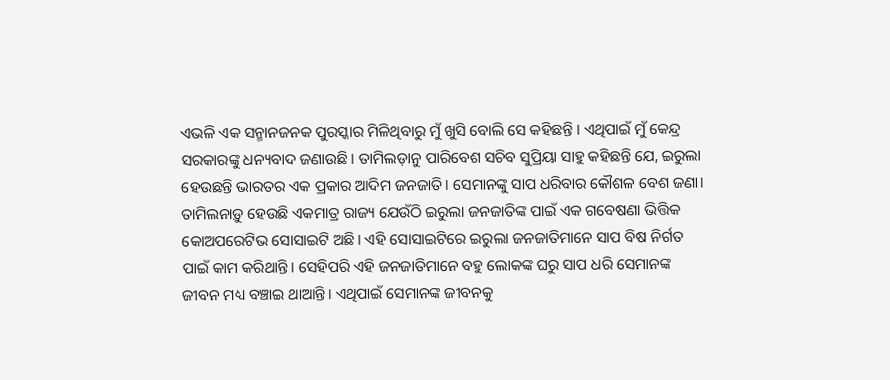ଏଭଳି ଏକ ସନ୍ମାନଜନକ ପୁରସ୍କାର ମିଳିଥିବାରୁ ମୁଁ ଖୁସି ବୋଲି ସେ କହିଛନ୍ତି । ଏଥିପାଇଁ ମୁଁ କେନ୍ଦ୍ର ସରକାରଙ୍କୁ ଧନ୍ୟବାଦ ଜଣାଉଛି। ତାମିଲଡ଼ାନୁ ପାରିବେଶ ସଚିବ ସୁପ୍ରିୟା ସାହୁ କହିଛନ୍ତି ଯେ, ଇରୁଲା ହେଉଛନ୍ତି ଭାରତର ଏକ ପ୍ରକାର ଆଦିମ ଜନଜାତି। ସେମାନଙ୍କୁ ସାପ ଧରିବାର କୌଶଳ ବେଶ ଜଣା। ତାମିଲନାଡ଼ୁ ହେଉଛି ଏକମାତ୍ର ରାଜ୍ୟ ଯେଉଁଠି ଇରୁଲା ଜନଜାତିଙ୍କ ପାଇଁ ଏକ ଗବେଷଣା ଭିତ୍ତିକ କୋଅପରେଟିଭ ସୋସାଇଟି ଅଛି। ଏହି ସୋସାଇଟିରେ ଇରୁଲା ଜନଜାତିମାନେ ସାପ ବିଷ ନିର୍ଗତ ପାଇଁ କାମ କରିଥାନ୍ତି। ସେହିପରି ଏହି ଜନଜାତିମାନେ ବହୁ ଲୋକଙ୍କ ଘରୁ ସାପ ଧରି ସେମାନଙ୍କ ଜୀବନ ମଧ୍ୟ ବଞ୍ଚାଇ ଥାଆନ୍ତି। ଏଥିପାଇଁ ସେମାନଙ୍କ ଜୀବନକୁ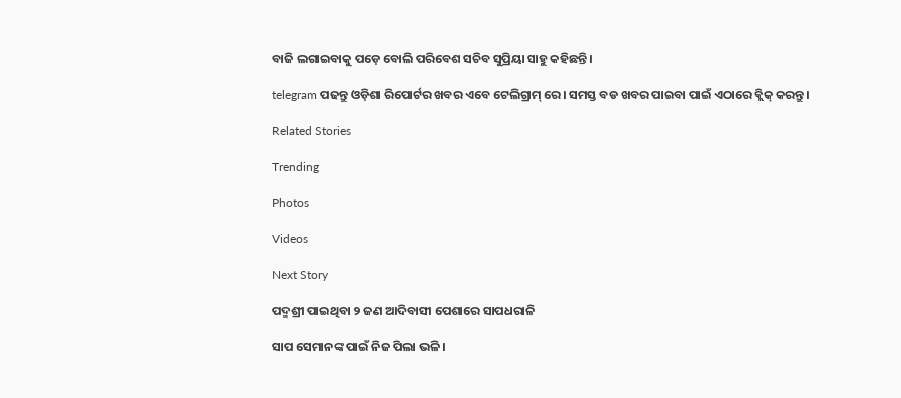ବାଜି ଲଗାଇବାକୁ ପଡ଼େ ବୋଲି ପରିବେଶ ସଚିବ ସୁପ୍ରିୟା ସାହୁ କହିଛନ୍ତି।

telegram ପଢନ୍ତୁ ଓଡ଼ିଶା ରିପୋର୍ଟର ଖବର ଏବେ ଟେଲିଗ୍ରାମ୍ ରେ। ସମସ୍ତ ବଡ ଖବର ପାଇବା ପାଇଁ ଏଠାରେ କ୍ଲିକ୍ କରନ୍ତୁ।

Related Stories

Trending

Photos

Videos

Next Story

ପଦ୍ମଶ୍ରୀ ପାଇଥିବା ୨ ଜଣ ଆଦିବାସୀ ପେଶାରେ ସାପଧରାଳି

ସାପ ସେମାନଙ୍କ ପାଇଁ ନିଜ ପିଲା ଭଳି।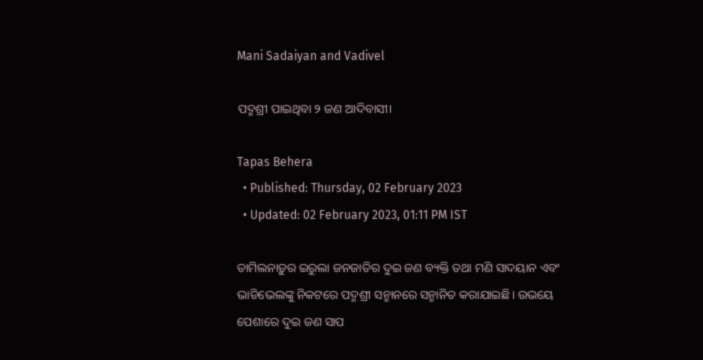Mani Sadaiyan and Vadivel

ପଦ୍ମଶ୍ରୀ ପାଇଥିବା ୨ ଜଣ ଆଦିବାସୀ।

Tapas Behera
  • Published: Thursday, 02 February 2023
  • Updated: 02 February 2023, 01:11 PM IST

ତାମିଲନାଡ଼ୁର ଇରୁଲା ଜନଜାତିର ଦୁଇ ଜଣ ବ୍ୟକ୍ତି ତଥା ମଣି ସାଦୟାନ ଏବଂ ଭାଡିଭେଲଙ୍କୁ ନିକଟରେ ପଦ୍ମଶ୍ରୀ ସନ୍ମାନରେ ସନ୍ମାନିତ କରାଯାଇଛି। ଉଭୟେ ପେଶାରେ ଦୁଇ ଜଣ ସାପ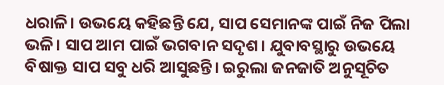ଧରାଳି। ଉଭୟେ କହିଛନ୍ତି ଯେ, ସାପ ସେମାନଙ୍କ ପାଇଁ ନିଜ ପିଲା ଭଳି। ସାପ ଆମ ପାଇଁ ଭଗବାନ ସଦୃଶ। ଯୁବାବସ୍ଥାରୁ ଉଭୟେ ବିଷାକ୍ତ ସାପ ସବୁ ଧରି ଆସୁଛନ୍ତି। ଇରୁଲା ଜନଜାତି ଅନୁସୂଚିତ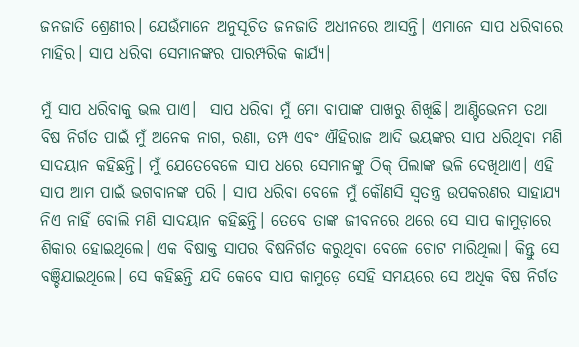ଜନଜାତି ଶ୍ରେଣୀର। ଯେଉଁମାନେ ଅନୁସୂଚିତ ଜନଜାତି ଅଧୀନରେ ଆସନ୍ତି। ଏମାନେ ସାପ ଧରିବାରେ ମାହିର। ସାପ ଧରିବା ସେମାନଙ୍କର ପାରମ୍ପରିକ କାର୍ଯ୍ୟ।

ମୁଁ ସାପ ଧରିବାକୁ ଭଲ ପାଏ।  ସାପ ଧରିବା ମୁଁ ମୋ ବାପାଙ୍କ ପାଖରୁ ଶିଖିଛି। ଆଣ୍ଟିଭେନମ ତଥା ବିଷ ନିର୍ଗତ ପାଇଁ ମୁଁ ଅନେକ ନାଗ, ରଣା, ତମ୍ପ ଏବଂ ଐହିରାଜ ଆଦି ଭୟଙ୍କର ସାପ ଧରିଥିବା ମଣି ସାଦୟାନ କହିଛନ୍ତି। ମୁଁ ଯେତେବେଳେ ସାପ ଧରେ ସେମାନଙ୍କୁ ଠିକ୍ ପିଲାଙ୍କ ଭଳି ଦେଖିଥାଏ। ଏହି ସାପ ଆମ ପାଇଁ ଭଗବାନଙ୍କ ପରି । ସାପ ଧରିବା ବେଳେ ମୁଁ କୌଣସି ସ୍ୱତନ୍ତ୍ର ଉପକରଣର ସାହାଯ୍ୟ ନିଏ ନାହିଁ ବୋଲି ମଣି ସାଦୟାନ କହିଛନ୍ତି। ତେବେ ତାଙ୍କ ଜୀବନରେ ଥରେ ସେ ସାପ କାମୁଡ଼ାରେ ଶିକାର ହୋଇଥିଲେ। ଏକ ବିଷାକ୍ତ ସାପର ବିଷନିର୍ଗତ କରୁଥିବା ବେଳେ ଚୋଟ ମାରିଥିଲା। କିନ୍ତୁ ସେ ବଞ୍ଚିଯାଇଥିଲେ। ସେ କହିଛନ୍ତି ଯଦି କେବେ ସାପ କାମୁଡ଼େ ସେହି ସମୟରେ ସେ ଅଧିକ ବିଷ ନିର୍ଗତ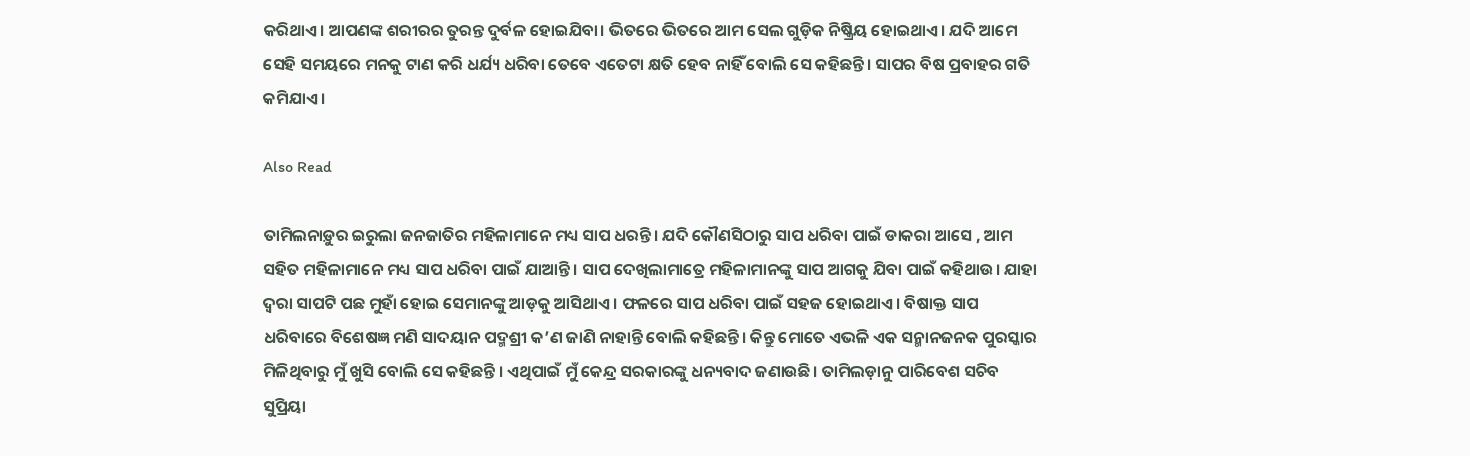କରିଥାଏ। ଆପଣଙ୍କ ଶରୀରର ତୁରନ୍ତ ଦୁର୍ବଳ ହୋଇଯିବା। ଭିତରେ ଭିତରେ ଆମ ସେଲ ଗୁଡ଼ିକ ନିଷ୍କ୍ରିୟ ହୋଇଥାଏ। ଯଦି ଆମେ ସେହି ସମୟରେ ମନକୁ ଟାଣ କରି ଧର୍ଯ୍ୟ ଧରିବା ତେବେ ଏତେଟା କ୍ଷତି ହେବ ନାହିଁ ବୋଲି ସେ କହିଛନ୍ତି। ସାପର ବିଷ ପ୍ରବାହର ଗତି କମିଯାଏ।

Also Read

ତାମିଲନାଡ଼ୁର ଇରୁଲା ଜନଜାତିର ମହିଳାମାନେ ମଧ୍ୟ ସାପ ଧରନ୍ତି। ଯଦି କୌଣସିଠାରୁ ସାପ ଧରିବା ପାଇଁ ଡାକରା ଆସେ , ଆମ ସହିତ ମହିଳାମାନେ ମଧ୍ୟ ସାପ ଧରିବା ପାଇଁ ଯାଆନ୍ତି। ସାପ ଦେଖିଲାମାତ୍ରେ ମହିଳାମାନଙ୍କୁ ସାପ ଆଗକୁ ଯିବା ପାଇଁ କହିଥାଉ। ଯାହା ଦ୍ୱରା ସାପଟି ପଛ ମୁହାଁ ହୋଇ ସେମାନଙ୍କୁ ଆଡ଼କୁ ଆସିଥାଏ। ଫଳରେ ସାପ ଧରିବା ପାଇଁ ସହଜ ହୋଇଥାଏ। ବିଷାକ୍ତ ସାପ ଧରିବାରେ ବିଶେଷଜ୍ଞ ମଣି ସାଦୟାନ ପଦ୍ମଶ୍ରୀ କ’ଣ ଜାଣି ନାହାନ୍ତି ବୋଲି କହିଛନ୍ତି। କିନ୍ତୁ ମୋତେ ଏଭଳି ଏକ ସନ୍ମାନଜନକ ପୁରସ୍କାର ମିଳିଥିବାରୁ ମୁଁ ଖୁସି ବୋଲି ସେ କହିଛନ୍ତି । ଏଥିପାଇଁ ମୁଁ କେନ୍ଦ୍ର ସରକାରଙ୍କୁ ଧନ୍ୟବାଦ ଜଣାଉଛି। ତାମିଲଡ଼ାନୁ ପାରିବେଶ ସଚିବ ସୁପ୍ରିୟା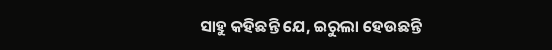ସାହୁ କହିଛନ୍ତି ଯେ, ଇରୁଲା ହେଉଛନ୍ତି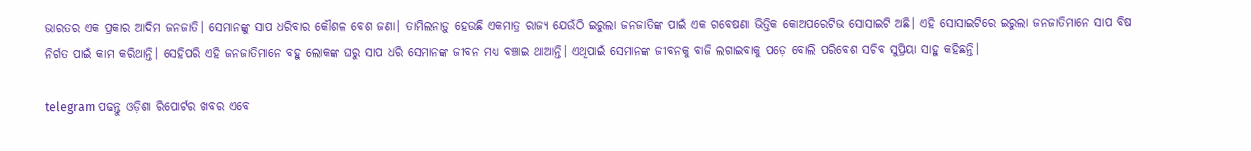ଭାରତର ଏକ ପ୍ରକାର ଆଦିମ ଜନଜାତି। ସେମାନଙ୍କୁ ସାପ ଧରିବାର କୌଶଳ ବେଶ ଜଣା। ତାମିଲନାଡ଼ୁ ହେଉଛି ଏକମାତ୍ର ରାଜ୍ୟ ଯେଉଁଠି ଇରୁଲା ଜନଜାତିଙ୍କ ପାଇଁ ଏକ ଗବେଷଣା ଭିତ୍ତିକ କୋଅପରେଟିଭ ସୋସାଇଟି ଅଛି। ଏହି ସୋସାଇଟିରେ ଇରୁଲା ଜନଜାତିମାନେ ସାପ ବିଷ ନିର୍ଗତ ପାଇଁ କାମ କରିଥାନ୍ତି। ସେହିପରି ଏହି ଜନଜାତିମାନେ ବହୁ ଲୋକଙ୍କ ଘରୁ ସାପ ଧରି ସେମାନଙ୍କ ଜୀବନ ମଧ୍ୟ ବଞ୍ଚାଇ ଥାଆନ୍ତି। ଏଥିପାଇଁ ସେମାନଙ୍କ ଜୀବନକୁ ବାଜି ଲଗାଇବାକୁ ପଡ଼େ ବୋଲି ପରିବେଶ ସଚିବ ସୁପ୍ରିୟା ସାହୁ କହିଛନ୍ତି।

telegram ପଢନ୍ତୁ ଓଡ଼ିଶା ରିପୋର୍ଟର ଖବର ଏବେ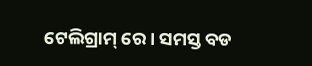ଟେଲିଗ୍ରାମ୍ ରେ। ସମସ୍ତ ବଡ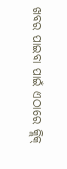ଖବର ପାଇବା ପାଇଁ ଏଠାରେ କ୍ଲିକ୍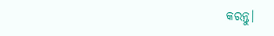କରନ୍ତୁ।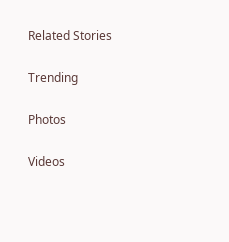Related Stories

Trending

Photos

Videos